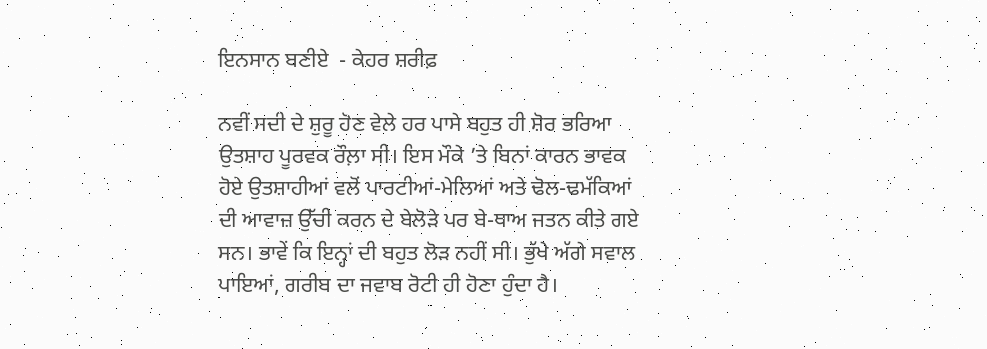ਇਨਸਾਨ ਬਣੀਏ  - ਕੇਹਰ ਸ਼ਰੀਫ਼

ਨਵੀਂ ਸਦੀ ਦੇ ਸ਼ੁਰੂ ਹੋਣ ਵੇਲੇ ਹਰ ਪਾਸੇ ਬਹੁਤ ਹੀ ਸ਼ੋਰ ਭਰਿਆ ਉਤਸ਼ਾਹ ਪੂਰਵਕ ਰੌਲ਼ਾ ਸੀ। ਇਸ ਮੌਕੇ ’ਤੇ ਬਿਨਾਂ ਕਾਰਨ ਭਾਵਕ ਹੋਏ ਉਤਸ਼ਾਹੀਆਂ ਵਲੋਂ ਪਾਰਟੀਆਂ-ਮੇਲਿਆਂ ਅਤੇ ਢੋਲ-ਢਮੱਕਿਆਂ ਦੀ ਆਵਾਜ਼ ਉੱਚੀ ਕਰਨ ਦੇ ਬੇਲੋੜੇ ਪਰ ਬੇ-ਥਾਅ ਜਤਨ ਕੀਤੇ ਗਏ ਸਨ। ਭਾਵੇਂ ਕਿ ਇਨ੍ਹਾਂ ਦੀ ਬਹੁਤ ਲੋੜ ਨਹੀਂ ਸੀ। ਭੁੱਖੇ ਅੱਗੇ ਸਵਾਲ ਪਾਇਆਂ, ਗਰੀਬ ਦਾ ਜਵਾਬ ਰੋਟੀ ਹੀ ਹੋਣਾ ਹੁੰਦਾ ਹੈ।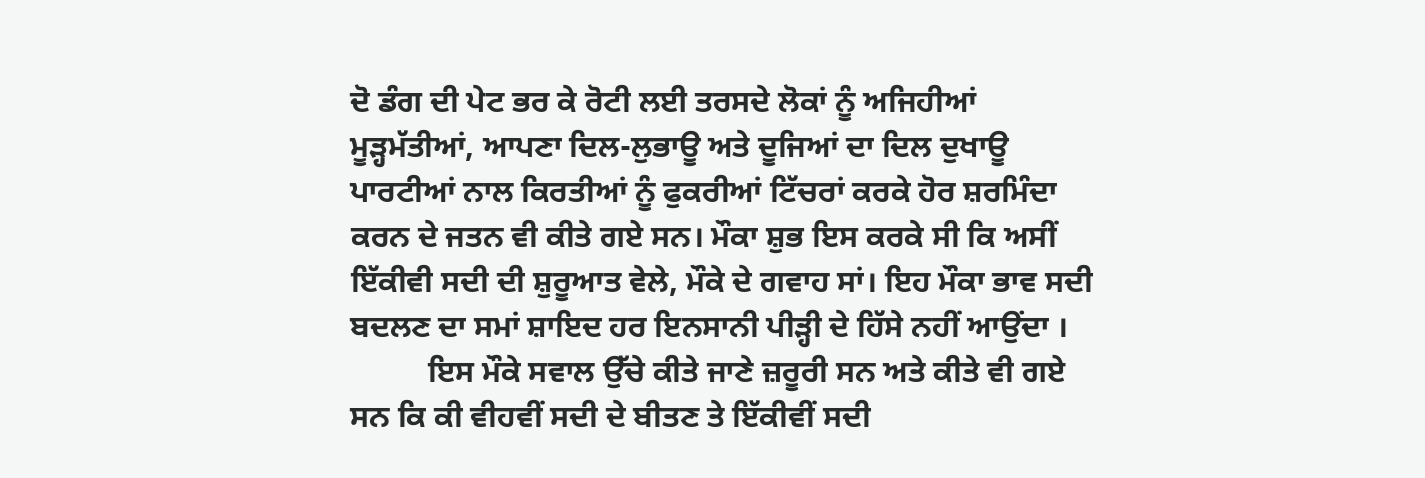ਦੋ ਡੰਗ ਦੀ ਪੇਟ ਭਰ ਕੇ ਰੋਟੀ ਲਈ ਤਰਸਦੇ ਲੋਕਾਂ ਨੂੰ ਅਜਿਹੀਆਂ ਮੂੜ੍ਹਮੱਤੀਆਂ, ਆਪਣਾ ਦਿਲ-ਲੁਭਾਊ ਅਤੇ ਦੂਜਿਆਂ ਦਾ ਦਿਲ ਦੁਖਾਊ ਪਾਰਟੀਆਂ ਨਾਲ ਕਿਰਤੀਆਂ ਨੂੰ ਫੁਕਰੀਆਂ ਟਿੱਚਰਾਂ ਕਰਕੇ ਹੋਰ ਸ਼ਰਮਿੰਦਾ ਕਰਨ ਦੇ ਜਤਨ ਵੀ ਕੀਤੇ ਗਏ ਸਨ। ਮੌਕਾ ਸ਼ੁਭ ਇਸ ਕਰਕੇ ਸੀ ਕਿ ਅਸੀਂ ਇੱਕੀਵੀ ਸਦੀ ਦੀ ਸ਼ੁਰੂਆਤ ਵੇਲੇ, ਮੌਕੇ ਦੇ ਗਵਾਹ ਸਾਂ। ਇਹ ਮੌਕਾ ਭਾਵ ਸਦੀ ਬਦਲਣ ਦਾ ਸਮਾਂ ਸ਼ਾਇਦ ਹਰ ਇਨਸਾਨੀ ਪੀੜ੍ਹੀ ਦੇ ਹਿੱਸੇ ਨਹੀਂ ਆਉਂਦਾ ।
          ਇਸ ਮੌਕੇ ਸਵਾਲ ਉੱਚੇ ਕੀਤੇ ਜਾਣੇ ਜ਼ਰੂਰੀ ਸਨ ਅਤੇ ਕੀਤੇ ਵੀ ਗਏ ਸਨ ਕਿ ਕੀ ਵੀਹਵੀਂ ਸਦੀ ਦੇ ਬੀਤਣ ਤੇ ਇੱਕੀਵੀਂ ਸਦੀ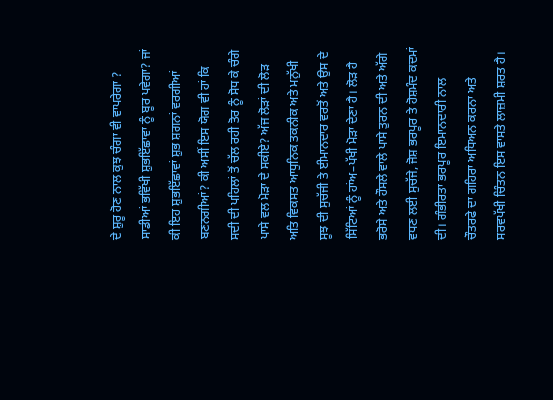ਦੇ ਸ਼ੁਰੂ ਹੋਣ ਨਾਲ ਕੁਝ ਚੰਗਾ ਵੀ ਵਾਪਰੇਗਾ ? ਸਾਡੀਆਂ ਭਵਿੱਖੀ ਸ਼ੁਭਇੱਛਾਵਾ ਨੂੰ ਬੂਰ ਪਵੇਗਾ? ਜਾਂ ਕੀ ਇਹ ਸ਼ੁਭਇੱਛਾਵਾਂ ਸ਼ੁਭ ਸ਼ਗਨਾਂ ਵਰਗੀਆਂ ਬਣਨਗੀਆਂ? ਕੀ ਅਸੀਂ ਇਸ ਯੋਗ ਵੀ ਹਾਂ ਕਿ ਸਦੀ ਦੀ ਪਹਿਲਾਂ ਤੋਂ ਚੱਲ ਰਹੀ ਤੋਰ ਨੂੰ ਸੋਧ ਕੇ ਚੰਗੇ ਪਾਸੇ ਵਲ ਮੋੜਾ ਦੇ ਸਕੀਏ? ਅੱਜ ਲੋੜਾਂ ਦੀ ਲੋੜ ਅਤਿ ਵਿਕਸਤ ਆਧੁਨਿਕ ਤਕਨੀਕ ਅਤੇ ਮਨੁੱਖੀ ਸੂਝ ਦੀ ਸੁਚੱਜੀ ਤੇ ਈਮਾਨਦਾਰ ਵਰਤੋਂ ਅਤੇ ਉਸ ਦੇ ਸਿੱਟਿਆਂ ਨੂੰ ਹਾਂਅ–ਪੱਖੀ ਮੋੜਾ ਦੇਣਾ ਹੈ। ਲੋੜ ਹੈ ਭਰੋਸੇ ਅਤੇ ਹੌਸਲੇ ਵਾਲੇ ਪਾਸੇ ਤੁਰਨ ਦੀ ਅਤੇ ਅੱਗੇ ਵਧਣ ਲਈ ਸੁਚੱਜੇ, ਜੋਸ਼ ਭਰਪੂਰ ਤੇ ਹੋਸ਼ਮੰਦ ਕਦਮਾਂ ਦੀ। ਗੰਭੀਰਤਾ ਭਰਪੂਰ ਇਮਾਨਦਾਰੀ ਨਾਲ ਚੌਤਰਫੇ ਦਾ ਗਹਿਰਾ ਅਧਿਅਨ ਕਰਨਾ ਅਤੇ ਸਰਵਪੱਖੀ ਚਿੰਤਨ ਇਸ ਵਾਸਤੇ ਲਾਜ਼ਮੀ ਸ਼ਰਤ ਹੈ।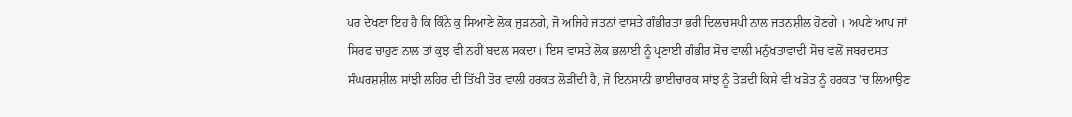ਪਰ ਦੇਖਣਾ ਇਹ ਹੈ ਕਿ ਕਿੰਨੇ ਕੁ ਸਿਆਣੇ ਲੋਕ ਜੁੜਨਗੇ, ਜੋ ਅਜਿਹੇ ਜਤਨਾਂ ਵਾਸਤੇ ਗੰਭੀਰਤਾ ਭਰੀ ਦਿਲਚਸਪੀ ਨਾਲ ਜਤਨਸ਼ੀਲ ਹੋਣਗੇ । ਅਪਣੇ ਆਪ ਜਾਂ ਸਿਰਫ ਚਾਹੁਣ ਨਾਲ ਤਾਂ ਕੁਝ ਵੀ ਨਹੀਂ ਬਦਲ ਸਕਦਾ। ਇਸ ਵਾਸਤੇ ਲੋਕ ਭਲਾਈ ਨੂੰ ਪ੍ਰਣਾਈ ਗੰਭੀਰ ਸੋਚ ਵਾਲੀ ਮਨੁੱਖਤਾਵਾਦੀ ਸੋਚ ਵਲੋਂ ਜਬਰਦਸਤ ਸੰਘਰਸ਼ਸ਼ੀਲ ਸਾਂਝੀ ਲਹਿਰ ਦੀ ਤਿੱਖੀ ਤੋਰ ਵਾਲੀ ਹਰਕਤ ਲੋੜੀਂਦੀ ਹੈ, ਜੋ ਇਨਸਾਨੀ ਭਾਈਚਾਰਕ ਸਾਂਝ ਨੂੰ ਤੋੜਦੀ ਕਿਸੇ ਵੀ ਖੜੋਤ ਨੂੰ ਹਰਕਤ 'ਚ ਲਿਆਉਣ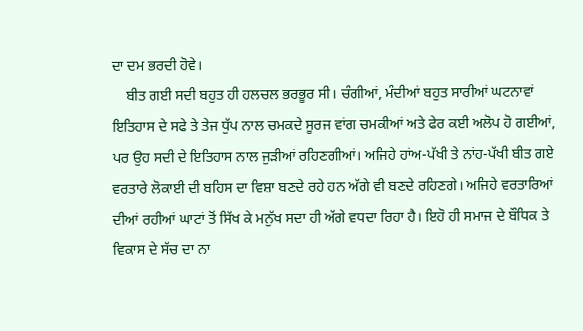ਦਾ ਦਮ ਭਰਦੀ ਹੋਵੇ।
    ਬੀਤ ਗਈ ਸਦੀ ਬਹੁਤ ਹੀ ਹਲਚਲ ਭਰਭੂਰ ਸੀ। ਚੰਗੀਆਂ, ਮੰਦੀਆਂ ਬਹੁਤ ਸਾਰੀਆਂ ਘਟਨਾਵਾਂ ਇਤਿਹਾਸ ਦੇ ਸਫੇ ਤੇ ਤੇਜ ਧੁੱਪ ਨਾਲ ਚਮਕਦੇ ਸੂਰਜ ਵਾਂਗ ਚਮਕੀਆਂ ਅਤੇ ਫੇਰ ਕਈ ਅਲੋਪ ਹੋ ਗਈਆਂ, ਪਰ ਉਹ ਸਦੀ ਦੇ ਇਤਿਹਾਸ ਨਾਲ ਜੁੜੀਆਂ ਰਹਿਣਗੀਆਂ। ਅਜਿਹੇ ਹਾਂਅ-ਪੱਖੀ ਤੇ ਨਾਂਹ-ਪੱਖੀ ਬੀਤ ਗਏ ਵਰਤਾਰੇ ਲੋਕਾਈ ਦੀ ਬਹਿਸ ਦਾ ਵਿਸ਼ਾ ਬਣਦੇ ਰਹੇ ਹਨ ਅੱਗੇ ਵੀ ਬਣਦੇ ਰਹਿਣਗੇ। ਅਜਿਹੇ ਵਰਤਾਰਿਆਂ ਦੀਆਂ ਰਹੀਆਂ ਘਾਟਾਂ ਤੋਂ ਸਿੱਖ ਕੇ ਮਨੁੱਖ ਸਦਾ ਹੀ ਅੱਗੇ ਵਧਦਾ ਰਿਹਾ ਹੈ। ਇਹੋ ਹੀ ਸਮਾਜ ਦੇ ਬੌਧਿਕ ਤੇ ਵਿਕਾਸ ਦੇ ਸੱਚ ਦਾ ਨਾ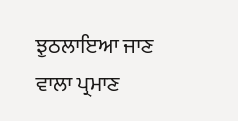ਝੁਠਲਾਇਆ ਜਾਣ ਵਾਲਾ ਪ੍ਰਮਾਣ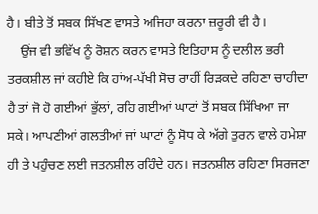ਹੈ। ਬੀਤੇ ਤੋਂ ਸਬਕ ਸਿੱਖਣ ਵਾਸਤੇ ਅਜਿਹਾ ਕਰਨਾ ਜ਼ਰੂਰੀ ਵੀ ਹੈ।
    ਉਂਜ ਵੀ ਭਵਿੱਖ ਨੂੰ ਰੋਸ਼ਨ ਕਰਨ ਵਾਸਤੇ ਇਤਿਹਾਸ ਨੂੰ ਦਲੀਲ ਭਰੀ ਤਰਕਸ਼ੀਲ ਜਾਂ ਕਹੀਏ ਕਿ ਹਾਂਅ-ਪੱਖੀ ਸੋਚ ਰਾਹੀਂ ਰਿੜਕਦੇ ਰਹਿਣਾ ਚਾਹੀਦਾ ਹੈ ਤਾਂ ਜੋ ਹੋ ਗਈਆਂ ਭੁੱਲਾਂ, ਰਹਿ ਗਈਆਂ ਘਾਟਾਂ ਤੋਂ ਸਬਕ ਸਿੱਖਿਆ ਜਾ ਸਕੇ। ਆਪਣੀਆਂ ਗਲਤੀਆਂ ਜਾਂ ਘਾਟਾਂ ਨੂੰ ਸੋਧ ਕੇ ਅੱਗੇ ਤੁਰਨ ਵਾਲੇ ਹਮੇਸ਼ਾ ਹੀ ਤੇ ਪਹੁੰਚਣ ਲਈ ਜਤਨਸ਼ੀਲ ਰਹਿੰਦੇ ਹਨ। ਜਤਨਸ਼ੀਲ ਰਹਿਣਾ ਸਿਰਜਣਾ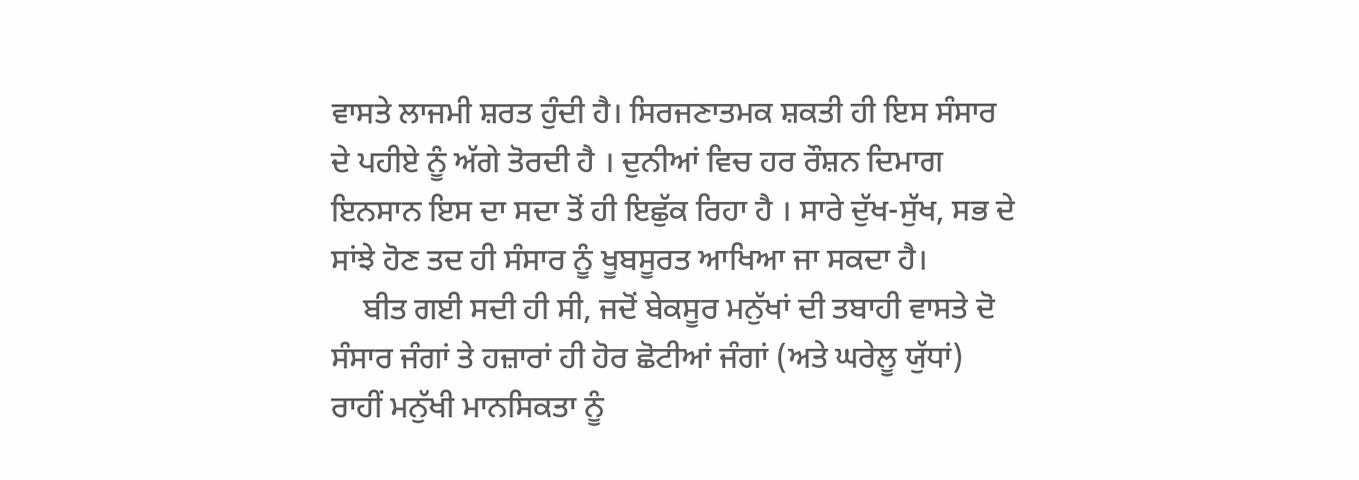ਵਾਸਤੇ ਲਾਜਮੀ ਸ਼ਰਤ ਹੁੰਦੀ ਹੈ। ਸਿਰਜਣਾਤਮਕ ਸ਼ਕਤੀ ਹੀ ਇਸ ਸੰਸਾਰ ਦੇ ਪਹੀਏ ਨੂੰ ਅੱਗੇ ਤੋਰਦੀ ਹੈ । ਦੁਨੀਆਂ ਵਿਚ ਹਰ ਰੌਸ਼ਨ ਦਿਮਾਗ ਇਨਸਾਨ ਇਸ ਦਾ ਸਦਾ ਤੋਂ ਹੀ ਇਛੁੱਕ ਰਿਹਾ ਹੈ । ਸਾਰੇ ਦੁੱਖ-ਸੁੱਖ, ਸਭ ਦੇ ਸਾਂਝੇ ਹੋਣ ਤਦ ਹੀ ਸੰਸਾਰ ਨੂੰ ਖੂਬਸੂਰਤ ਆਖਿਆ ਜਾ ਸਕਦਾ ਹੈ।
    ਬੀਤ ਗਈ ਸਦੀ ਹੀ ਸੀ, ਜਦੋਂ ਬੇਕਸੂਰ ਮਨੁੱਖਾਂ ਦੀ ਤਬਾਹੀ ਵਾਸਤੇ ਦੋ ਸੰਸਾਰ ਜੰਗਾਂ ਤੇ ਹਜ਼ਾਰਾਂ ਹੀ ਹੋਰ ਛੋਟੀਆਂ ਜੰਗਾਂ (ਅਤੇ ਘਰੇਲੂ ਯੁੱਧਾਂ) ਰਾਹੀਂ ਮਨੁੱਖੀ ਮਾਨਸਿਕਤਾ ਨੂੰ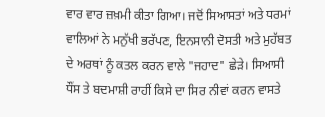ਵਾਰ ਵਾਰ ਜ਼ਖ਼ਮੀ ਕੀਤਾ ਗਿਆ। ਜਦੋਂ ਸਿਆਸਤਾਂ ਅਤੇ ਧਰਮਾਂ ਵਾਲਿਆਂ ਨੇ ਮਨੁੱਖੀ ਭਰੱਪਣ, ਇਨਸਾਨੀ ਦੋਸਤੀ ਅਤੇ ਮੁਹੱਬਤ ਦੇ ਅਰਥਾਂ ਨੂੰ ਕਤਲ ਕਰਨ ਵਾਲੇ "ਜਹਾਦ" ਛੇੜੇ। ਸਿਆਸੀ ਧੌਂਸ ਤੇ ਬਦਮਾਸ਼ੀ ਰਾਹੀਂ ਕਿਸੇ ਦਾ ਸਿਰ ਨੀਵਾਂ ਕਰਨ ਵਾਸਤੇ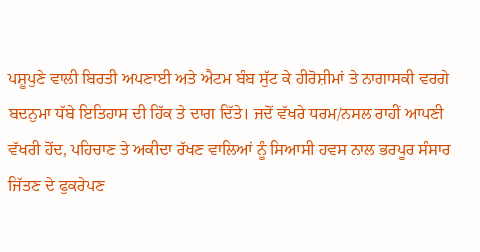ਪਸ਼ੂਪੁਣੇ ਵਾਲੀ ਬਿਰਤੀ ਅਪਣਾਈ ਅਤੇ ਐਟਮ ਬੰਬ ਸੁੱਟ ਕੇ ਹੀਰੋਸ਼ੀਮਾਂ ਤੇ ਨਾਗਾਸਕੀ ਵਰਗੇ ਬਦਨੁਮਾ ਧੱਬੇ ਇਤਿਹਾਸ ਦੀ ਹਿੱਕ ਤੇ ਦਾਗ ਦਿੱਤੇ। ਜਦੋਂ ਵੱਖਰੇ ਧਰਮ/ਨਸਲ ਰਾਹੀਂ ਆਪਣੀ ਵੱਖਰੀ ਹੋਂਦ, ਪਹਿਚਾਣ ਤੇ ਅਕੀਦਾ ਰੱਖਣ ਵਾਲਿਆਂ ਨੂੰ ਸਿਆਸੀ ਹਵਸ ਨਾਲ ਭਰਪੂਰ ਸੰਸਾਰ ਜਿੱਤਣ ਦੇ ਫੁਕਰੇਪਣ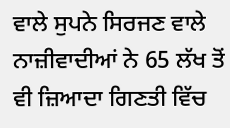ਵਾਲੇ ਸੁਪਨੇ ਸਿਰਜਣ ਵਾਲੇ ਨਾਜ਼ੀਵਾਦੀਆਂ ਨੇ 65 ਲੱਖ ਤੋਂ ਵੀ ਜ਼ਿਆਦਾ ਗਿਣਤੀ ਵਿੱਚ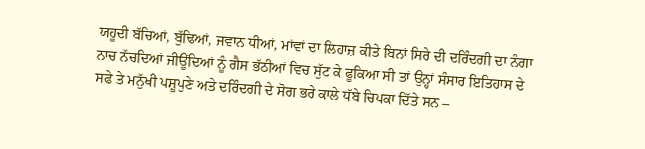ਯਹੂਦੀ ਬੱਚਿਆਂ, ਬੁੱਢਿਆਂ, ਜਵਾਨ ਧੀਆਂ, ਮਾਂਵਾਂ ਦਾ ਲਿਹਾਜ਼ ਕੀਤੇ ਬਿਨਾਂ ਸਿਰੇ ਦੀ ਦਰਿੰਦਗੀ ਦਾ ਨੰਗਾ ਨਾਚ ਨੱਚਦਿਆਂ ਜੀਊਂਦਿਆਂ ਨੂੰ ਗੈਸ ਭੱਠੀਆਂ ਵਿਚ ਸੁੱਟ ਕੇ ਫੂਕਿਆ ਸੀ ਤਾਂ ਉਨ੍ਹਾਂ ਸੰਸਾਰ ਇਤਿਹਾਸ ਦੇ ਸਫੇ ਤੇ ਮਨੁੱਖੀ ਪਸ਼ੂਪੁਣੇ ਅਤੇ ਦਰਿੰਦਗੀ ਦੇ ਸੋਗ ਭਰੇ ਕਾਲੇ ਧੱਬੇ ਚਿਪਕਾ ਦਿੱਤੇ ਸਨ –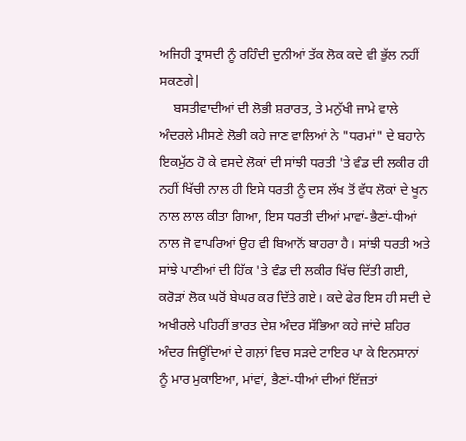ਅਜਿਹੀ ਤ੍ਰਾਸਦੀ ਨੂੰ ਰਹਿੰਦੀ ਦੁਨੀਆਂ ਤੱਕ ਲੋਕ ਕਦੇ ਵੀ ਭੁੱਲ ਨਹੀਂ ਸਕਣਗੇ|
    ਬਸਤੀਵਾਦੀਆਂ ਦੀ ਲੋਭੀ ਸ਼ਰਾਰਤ, ਤੇ ਮਨੁੱਖੀ ਜਾਮੇ ਵਾਲੇ ਅੰਦਰਲੇ ਮੀਸਣੇ ਲੋਭੀ ਕਹੇ ਜਾਣ ਵਾਲਿਆਂ ਨੇ "ਧਰਮਾਂ" ਦੇ ਬਹਾਨੇ ਇਕਮੁੱਠ ਹੋ ਕੇ ਵਸਦੇ ਲੋਕਾਂ ਦੀ ਸਾਂਝੀ ਧਰਤੀ 'ਤੇ ਵੰਡ ਦੀ ਲਕੀਰ ਹੀ ਨਹੀਂ ਖਿੱਚੀ ਨਾਲ ਹੀ ਇਸੇ ਧਰਤੀ ਨੂੰ ਦਸ ਲੱਖ ਤੋਂ ਵੱਧ ਲੋਕਾਂ ਦੇ ਖੂਨ ਨਾਲ ਲਾਲ ਕੀਤਾ ਗਿਆ, ਇਸ ਧਰਤੀ ਦੀਆਂ ਮਾਵਾਂ-ਭੈਣਾਂ-ਧੀਆਂ ਨਾਲ ਜੋ ਵਾਪਰਿਆਂ ਉਹ ਵੀ ਬਿਆਨੋਂ ਬਾਹਰਾ ਹੈ। ਸਾਂਝੀ ਧਰਤੀ ਅਤੇ ਸਾਂਝੇ ਪਾਣੀਆਂ ਦੀ ਹਿੱਕ 'ਤੇ ਵੰਡ ਦੀ ਲਕੀਰ ਖਿੱਚ ਦਿੱਤੀ ਗਈ, ਕਰੋੜਾਂ ਲੋਕ ਘਰੋਂ ਬੇਘਰ ਕਰ ਦਿੱਤੇ ਗਏ। ਕਦੇ ਫੇਰ ਇਸ ਹੀ ਸਦੀ ਦੇ ਅਖੀਰਲੇ ਪਹਿਰੀਂ ਭਾਰਤ ਦੇਸ਼ ਅੰਦਰ ਸੱਭਿਆ ਕਹੇ ਜਾਂਦੇ ਸ਼ਹਿਰ ਅੰਦਰ ਜਿਊਂਦਿਆਂ ਦੇ ਗਲ਼ਾਂ ਵਿਚ ਸੜਦੇ ਟਾਇਰ ਪਾ ਕੇ ਇਨਸਾਨਾਂ ਨੂੰ ਮਾਰ ਮੁਕਾਇਆ, ਮਾਂਵਾਂ, ਭੈਣਾਂ-ਧੀਆਂ ਦੀਆਂ ਇੱਜ਼ਤਾਂ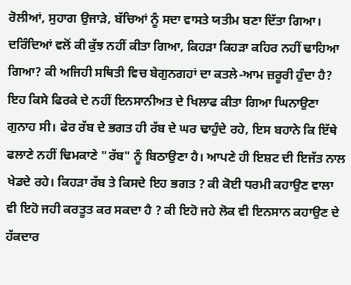ਰੋਲੀਆਂ, ਸੁਹਾਗ ਉਜਾੜੇ, ਬੱਚਿਆਂ ਨੂੰ ਸਦਾ ਵਾਸਤੇ ਯਤੀਮ ਬਣਾ ਦਿੱਤਾ ਗਿਆ। ਦਰਿੰਦਿਆਂ ਵਲੋਂ ਕੀ ਕੁੱਝ ਨਹੀਂ ਕੀਤਾ ਗਿਆ, ਕਿਹੜਾ ਕਿਹੜਾ ਕਹਿਰ ਨਹੀਂ ਢਾਹਿਆ ਗਿਆ? ਕੀ ਅਜਿਹੀ ਸਥਿਤੀ ਵਿਚ ਬੇਗੁਨਗਹਾਂ ਦਾ ਕਤਲੇ-ਆਮ ਜ਼ਰੂਰੀ ਹੁੰਦਾ ਹੈ? ਇਹ ਕਿਸੇ ਫਿਰਕੇ ਦੇ ਨਹੀਂ ਇਨਸਾਨੀਅਤ ਦੇ ਖਿਲਾਫ ਕੀਤਾ ਗਿਆ ਘਿਨਾਉਣਾ ਗੁਨਾਹ ਸੀ। ਫੇਰ ਰੱਬ ਦੇ ਭਗਤ ਹੀ ਰੱਬ ਦੇ ਘਰ ਢਾਹੁੰਦੇ ਰਹੇ, ਇਸ ਬਹਾਨੇ ਕਿ ਇੱਥੇ ਫਲਾਣੇ ਨਹੀਂ ਢਿਮਕਾਣੇ "ਰੱਬ" ਨੂੰ ਬਿਠਾਉਣਾ ਹੈ। ਆਪਣੇ ਹੀ ਇਸ਼ਟ ਦੀ ਇਜੱਤ ਨਾਲ ਖੇਡਦੇ ਰਹੇ। ਕਿਹੜਾ ਰੱਬ ਤੇ ਕਿਸਦੇ ਇਹ ਭਗਤ ? ਕੀ ਕੋਈ ਧਰਮੀ ਕਹਾਉਣ ਵਾਲਾ ਵੀ ਇਹੋ ਜਹੀ ਕਰਤੂਤ ਕਰ ਸਕਦਾ ਹੈ ? ਕੀ ਇਹੋ ਜਹੇ ਲੋਕ ਵੀ ਇਨਸਾਨ ਕਹਾਉਣ ਦੇ ਹੱਕਦਾਰ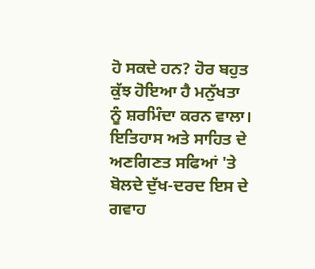ਹੋ ਸਕਦੇ ਹਨ? ਹੋਰ ਬਹੁਤ ਕੁੱਝ ਹੋਇਆ ਹੈ ਮਨੁੱਖਤਾ ਨੂੰ ਸ਼ਰਮਿੰਦਾ ਕਰਨ ਵਾਲਾ। ਇਤਿਹਾਸ ਅਤੇ ਸਾਹਿਤ ਦੇ ਅਣਗਿਣਤ ਸਫਿਆਂ 'ਤੇ ਬੋਲਦੇ ਦੁੱਖ-ਦਰਦ ਇਸ ਦੇ ਗਵਾਹ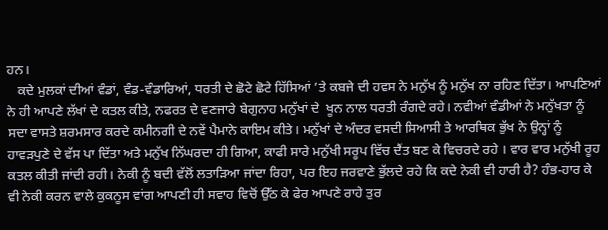ਹਨ।
   ਕਦੇ ਮੁਲਕਾਂ ਦੀਆਂ ਵੰਡਾਂ, ਵੰਡ-ਵੰਡਾਰਿਆਂ, ਧਰਤੀ ਦੇ ਛੋਟੇ ਛੋਟੇ ਹਿੱਸਿਆਂ ’ਤੇ ਕਬਜੇ ਦੀ ਹਵਸ ਨੇ ਮਨੁੱਖ ਨੂੰ ਮਨੁੱਖ ਨਾ ਰਹਿਣ ਦਿੱਤਾ। ਆਪਣਿਆਂ ਨੇ ਹੀ ਆਪਣੇ ਲੱਖਾਂ ਦੇ ਕਤਲ ਕੀਤੇ, ਨਫਰਤ ਦੇ ਵਣਜਾਰੇ ਬੇਗੁਨਾਹ ਮਨੁੱਖਾਂ ਦੇ  ਖੂਨ ਨਾਲ ਧਰਤੀ ਰੰਗਦੇ ਰਹੇ। ਨਵੀਆਂ ਵੰਡੀਆਂ ਨੇ ਮਨੁੱਖਤਾ ਨੂੰ ਸਦਾ ਵਾਸਤੇ ਸ਼ਰਮਸਾਰ ਕਰਦੇ ਕਮੀਨਗੀ ਦੇ ਨਵੇਂ ਪੈਮਾਨੇ ਕਾਇਮ ਕੀਤੇ। ਮਨੁੱਖਾਂ ਦੇ ਅੰਦਰ ਵਸਦੀ ਸਿਆਸੀ ਤੇ ਆਰਥਿਕ ਭੁੱਖ ਨੇ ਉਨ੍ਹਾਂ ਨੂੰ ਹਾਵੜਪੁਣੇ ਦੇ ਵੱਸ ਪਾ ਦਿੱਤਾ ਅਤੇ ਮਨੁੱਖ ਨਿੱਘਰਦਾ ਹੀ ਗਿਆ, ਕਾਫੀ ਸਾਰੇ ਮਨੁੱਖੀ ਸਰੂਪ ਵਿੱਚ ਦੈਂਤ ਬਣ ਕੇ ਵਿਚਰਦੇ ਰਹੇ । ਵਾਰ ਵਾਰ ਮਨੁੱਖੀ ਰੂਹ ਕਤਲ ਕੀਤੀ ਜਾਂਦੀ ਰਹੀ। ਨੇਕੀ ਨੂੰ ਬਦੀ ਵੱਲੋਂ ਲਤਾੜਿਆ ਜਾਂਦਾ ਰਿਹਾ, ਪਰ ਇਹ ਜਰਵਾਣੇ ਭੁੱਲਦੇ ਰਹੇ ਕਿ ਕਦੇ ਨੇਕੀ ਵੀ ਹਾਰੀ ਹੈ? ਹੰਭ-ਹਾਰ ਕੇ ਵੀ ਨੇਕੀ ਕਰਨ ਵਾਲੇ ਕੁਕਨੂਸ ਵਾਂਗ ਆਪਣੀ ਹੀ ਸਵਾਹ ਵਿਚੋਂ ਉੱਠ ਕੇ ਫੇਰ ਆਪਣੇ ਰਾਹੇ ਤੁਰ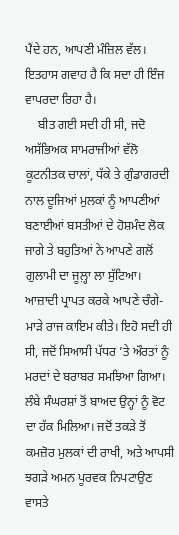ਪੈਂਦੇ ਹਨ, ਆਪਣੀ ਮੰਜ਼ਿਲ ਵੱਲ। ਇਤਹਾਸ ਗਵਾਹ ਹੈ ਕਿ ਸਦਾ ਹੀ ਇੰਜ ਵਾਪਰਦਾ ਰਿਹਾ ਹੈ।
    ਬੀਤ ਗਈ ਸਦੀ ਹੀ ਸੀ, ਜਦੋ ਅਸੱਭਿਅਕ ਸਾਮਰਾਜੀਆਂ ਵੱਲੋ ਕੂਟਨੀਤਕ ਚਾਲਾਂ, ਧੱਕੇ ਤੇ ਗੁੰਡਾਗਰਦੀ ਨਾਲ ਦੂਜਿਆਂ ਮੁਲਕਾਂ ਨੂੰ ਆਪਣੀਆਂ ਬਣਾਈਆਂ ਬਸਤੀਆਂ ਦੇ ਹੋਸ਼ਮੰਦ ਲੋਕ ਜਾਗੇ ਤੇ ਬਹੁਤਿਆਂ ਨੇ ਆਪਣੇ ਗਲੋਂ ਗੁਲਾਮੀ ਦਾ ਜੂਲ਼੍ਹਾ ਲਾ ਸੁੱਟਿਆ। ਆਜ਼ਾਦੀ ਪ੍ਰਾਪਤ ਕਰਕੇ ਆਪਣੇ ਚੰਗੇ-ਮਾੜੇ ਰਾਜ ਕਾਇਮ ਕੀਤੇ। ਇਹੋ ਸਦੀ ਹੀ ਸੀ, ਜਦੋਂ ਸਿਆਸੀ ਪੱਧਰ ’ਤੇ ਔਰਤਾਂ ਨੂੰ ਮਰਦਾਂ ਦੇ ਬਰਾਬਰ ਸਮਝਿਆ ਗਿਆ। ਲੰਬੇ ਸੰਘਰਸ਼ਾਂ ਤੋਂ ਬਾਅਦ ਉਨ੍ਹਾਂ ਨੂੰ ਵੋਟ ਦਾ ਹੱਕ ਮਿਲਿਆ। ਜਦੋਂ ਤਕੜੇ ਤੋਂ ਕਮਜ਼ੋਰ ਮੁਲਕਾਂ ਦੀ ਰਾਖੀ, ਅਤੇ ਆਪਸੀ ਝਗੜੇ ਅਮਨ ਪੂਰਵਕ ਨਿਪਟਾਉਣ ਵਾਸਤੇ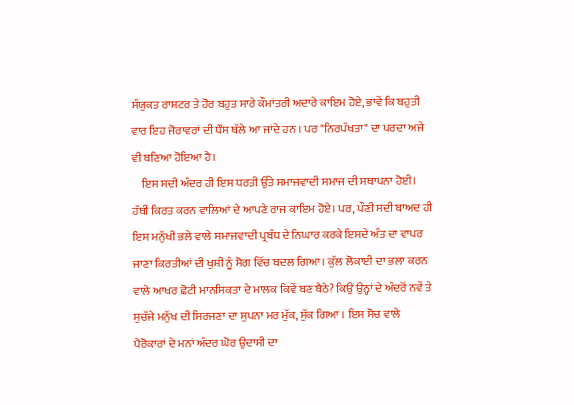ਸੰਯੁਕਤ ਰਾਸ਼ਟਰ ਤੇ ਹੋਰ ਬਹੁਤ ਸਾਰੇ ਕੌਮਾਂਤਰੀ ਅਦਾਰੇ ਕਾਇਮ ਹੋਏ, ਭਾਵੇਂ ਕਿ ਬਹੁਤੀ ਵਾਰ ਇਹ ਜੋਰਾਵਰਾਂ ਦੀ ਧੌਂਸ ਥੱਲੇ ਆ ਜਾਂਦੇ ਹਨ । ਪਰ "ਨਿਰਪੱਖਤਾ" ਦਾ ਪਰਦਾ ਅਜੇ ਵੀ ਬਣਿਆ ਹੋਇਆ ਹੈ।
    ਇਸ ਸਦੀ ਅੰਦਰ ਹੀ ਇਸ ਧਰਤੀ ਉੱਤੇ ਸਮਾਜਵਾਦੀ ਸਮਾਜ ਦੀ ਸਥਾਪਨਾ ਹੋਈ। ਹੱਥੀਂ ਕਿਰਤ ਕਰਨ ਵਾਲਿਆਂ ਦੇ ਆਪਣੇ ਰਾਜ ਕਾਇਮ ਹੋਏ। ਪਰ, ਪੌਣੀ ਸਦੀ ਬਾਅਦ ਹੀ ਇਸ ਮਨੁੱਖੀ ਭਲੇ ਵਾਲੇ ਸਮਾਜਵਾਦੀ ਪ੍ਰਬੰਧ ਦੇ ਨਿਘਾਰ ਕਰਕੇ ਇਸਦੇ ਅੰਤ ਦਾ ਵਾਪਰ ਜਾਣਾ ਕਿਰਤੀਆਂ ਦੀ ਖੁਸ਼ੀ ਨੂੰ ਸੋਗ ਵਿੱਚ ਬਦਲ ਗਿਆ। ਕੁੱਲ ਲੋਕਾਈ ਦਾ ਭਲਾ ਕਰਨ ਵਾਲੇ ਆਖਰ ਛੋਟੀ ਮਾਨਸਿਕਤਾ ਦੇ ਮਾਲਕ ਕਿਵੇਂ ਬਣ ਬੈਠੇ? ਕਿਉਂ ਉਨ੍ਹਾਂ ਦੇ ਅੰਦਰੋਂ ਨਵੇਂ ਤੇ ਸੁਚੱਜੇ ਮਨੁੱਖ ਦੀ ਸਿਰਜਣਾ ਦਾ ਸੁਪਨਾ ਮਰ ਮੁੱਕ, ਸੁੱਕ ਗਿਆ । ਇਸ ਸੋਚ ਵਾਲੇ ਪੈਰੋਕਾਰਾਂ ਦੇ ਮਨਾਂ ਅੰਦਰ ਘੋਰ ਉਦਾਸੀ ਦਾ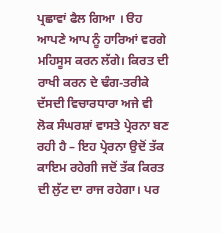ਪ੍ਰਛਾਵਾਂ ਫੈਲ ਗਿਆ । ੳਹ ਆਪਣੇ ਆਪ ਨੂੰ ਹਾਰਿਆਂ ਵਰਗੇ ਮਹਿਸੂਸ ਕਰਨ ਲੱਗੇ। ਕਿਰਤ ਦੀ ਰਾਖੀ ਕਰਨ ਦੇ ਢੰਗ-ਤਰੀਕੇ ਦੱਸਦੀ ਵਿਚਾਰਧਾਰਾ ਅਜੇ ਵੀ ਲੋਕ ਸੰਘਰਸ਼ਾਂ ਵਾਸਤੇ ਪ੍ਰੇਰਨਾ ਬਣ ਰਹੀ ਹੈ – ਇਹ ਪ੍ਰੇਰਨਾ ਉਦੋਂ ਤੱਕ ਕਾਇਮ ਰਹੇਗੀ ਜਦੋਂ ਤੱਕ ਕਿਰਤ ਦੀ ਲੁੱਟ ਦਾ ਰਾਜ ਰਹੇਗਾ। ਪਰ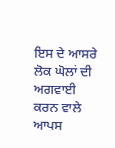ਇਸ ਦੇ ਆਸਰੇ ਲੋਕ ਘੋਲਾਂ ਦੀ ਅਗਵਾਈ ਕਰਨ ਵਾਲੇ ਆਪਸ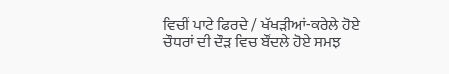ਵਿਚੀਂ ਪਾਟੇ ਫਿਰਦੇ / ਖੱਖੜੀਆਂ-ਕਰੇਲੇ ਹੋਏ ਚੌਧਰਾਂ ਦੀ ਦੌੜ ਵਿਚ ਬੌਂਦਲੇ ਹੋਏ ਸਮਝ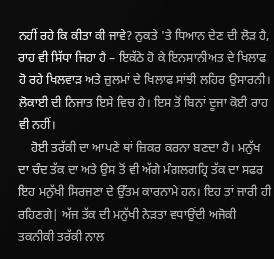ਨਹੀਂ ਰਹੇ ਕਿ ਕੀਤਾ ਕੀ ਜਾਵੇ? ਨੁਕਤੇ 'ਤੇ ਧਿਆਨ ਦੇਣ ਦੀ ਲੋੜ ਹੈ, ਰਾਹ ਵੀ ਸਿੱਧਾ ਜਿਹਾ ਹੈ – ਇਕੱਠੇ ਹੋ ਕੇ ਇਨਸਾਨੀਅਤ ਦੇ ਖਿਲਾਫ ਹੋ ਰਹੇ ਖਿਲਵਾੜ ਅਤੇ ਜ਼ੁਲਮਾਂ ਦੇ ਖਿਲਾਫ ਸਾਂਝੀ ਲਹਿਰ ਉਸਾਰਨੀ। ਲੋਕਾਈ ਦੀ ਨਿਜਾਤ ਇਸੇ ਵਿਚ ਹੈ। ਇਸ ਤੋਂ ਬਿਨਾਂ ਦੂਜਾ ਕੋਈ ਰਾਹ ਵੀ ਨਹੀਂ।
    ਹੋਈ ਤਰੱਕੀ ਦਾ ਆਪਣੇ ਥਾਂ ਜ਼ਿਕਰ ਕਰਨਾ ਬਣਦਾ ਹੈ। ਮਨੁੱਖ ਦਾ ਚੰਦ ਤੱਕ ਦਾ ਅਤੇ ਉਸ ਤੋਂ ਵੀ ਅੱਗੇ ਮੰਗਲਗਹ੍ਰਿ ਤੱਕ ਦਾ ਸਫਰ ਇਹ ਮਨੁੱਖੀ ਸਿਰਜਣਾ ਦੇ ਉੱਤਮ ਕਾਰਨਾਮੇ ਹਨ। ਇਹ ਤਾਂ ਜਾਰੀ ਹੀ ਰਹਿਣਗੇ| ਅੱਜ ਤੱਕ ਦੀ ਮਨੁੱਖੀ ਨੇੜਤਾ ਵਧਾਉਂਦੀ ਅਜੋਕੀ ਤਕਨੀਕੀ ਤਰੱਕੀ ਨਾਲ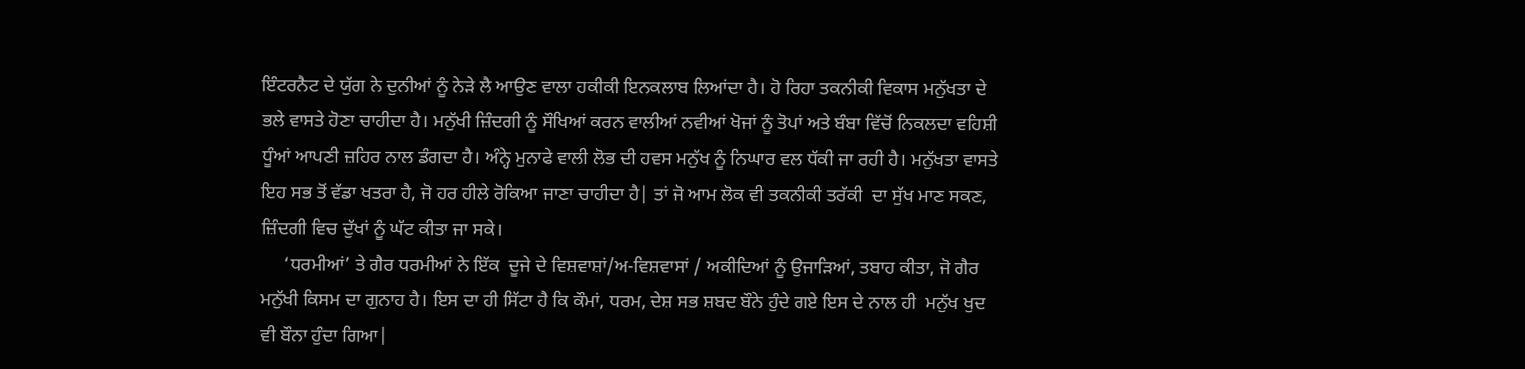ਇੰਟਰਨੈਟ ਦੇ ਯੁੱਗ ਨੇ ਦੁਨੀਆਂ ਨੂੰ ਨੇੜੇ ਲੈ ਆਉਣ ਵਾਲਾ ਹਕੀਕੀ ਇਨਕਲਾਬ ਲਿਆਂਦਾ ਹੈ। ਹੋ ਰਿਹਾ ਤਕਨੀਕੀ ਵਿਕਾਸ ਮਨੁੱਖਤਾ ਦੇ ਭਲੇ ਵਾਸਤੇ ਹੋਣਾ ਚਾਹੀਦਾ ਹੈ। ਮਨੁੱਖੀ ਜ਼ਿੰਦਗੀ ਨੂੰ ਸੌਖਿਆਂ ਕਰਨ ਵਾਲੀਆਂ ਨਵੀਆਂ ਖੋਜਾਂ ਨੂੰ ਤੋਪਾਂ ਅਤੇ ਬੰਬਾ ਵਿੱਚੋਂ ਨਿਕਲਦਾ ਵਹਿਸ਼ੀ ਧੂੰਆਂ ਆਪਣੀ ਜ਼ਹਿਰ ਨਾਲ ਡੰਗਦਾ ਹੈ। ਅੰਨ੍ਹੇ ਮੁਨਾਫੇ ਵਾਲੀ ਲੋਭ ਦੀ ਹਵਸ ਮਨੁੱਖ ਨੂੰ ਨਿਘਾਰ ਵਲ ਧੱਕੀ ਜਾ ਰਹੀ ਹੈ। ਮਨੁੱਖਤਾ ਵਾਸਤੇ ਇਹ ਸਭ ਤੋਂ ਵੱਡਾ ਖਤਰਾ ਹੈ, ਜੋ ਹਰ ਹੀਲੇ ਰੋਕਿਆ ਜਾਣਾ ਚਾਹੀਦਾ ਹੈ| ਤਾਂ ਜੋ ਆਮ ਲੋਕ ਵੀ ਤਕਨੀਕੀ ਤਰੱਕੀ  ਦਾ ਸੁੱਖ ਮਾਣ ਸਕਣ, ਜ਼ਿੰਦਗੀ ਵਿਚ ਦੁੱਖਾਂ ਨੂੰ ਘੱਟ ਕੀਤਾ ਜਾ ਸਕੇ।
     ‘ਧਰਮੀਆਂ’ ਤੇ ਗੈਰ ਧਰਮੀਆਂ ਨੇ ਇੱਕ  ਦੂਜੇ ਦੇ ਵਿਸ਼ਵਾਸ਼ਾਂ/ਅ-ਵਿਸ਼ਵਾਸਾਂ / ਅਕੀਦਿਆਂ ਨੂੰ ਉਜਾੜਿਆਂ, ਤਬਾਹ ਕੀਤਾ, ਜੋ ਗੈਰ ਮਨੁੱਖੀ ਕਿਸਮ ਦਾ ਗੁਨਾਹ ਹੈ। ਇਸ ਦਾ ਹੀ ਸਿੱਟਾ ਹੈ ਕਿ ਕੌਮਾਂ, ਧਰਮ, ਦੇਸ਼ ਸਭ ਸ਼ਬਦ ਬੌਨੇ ਹੁੰਦੇ ਗਏ ਇਸ ਦੇ ਨਾਲ ਹੀ  ਮਨੁੱਖ ਖੁਦ ਵੀ ਬੌਨਾ ਹੁੰਦਾ ਗਿਆ|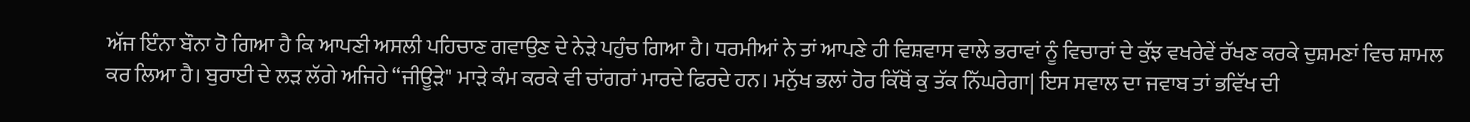ਅੱਜ ਇੰਨਾ ਬੌਨਾ ਹੋ ਗਿਆ ਹੈ ਕਿ ਆਪਣੀ ਅਸਲੀ ਪਹਿਚਾਣ ਗਵਾਉਣ ਦੇ ਨੇੜੇ ਪਹੁੰਚ ਗਿਆ ਹੈ। ਧਰਮੀਆਂ ਨੇ ਤਾਂ ਆਪਣੇ ਹੀ ਵਿਸ਼ਵਾਸ ਵਾਲੇ ਭਰਾਵਾਂ ਨੂੰ ਵਿਚਾਰਾਂ ਦੇ ਕੁੱਝ ਵਖਰੇਵੇਂ ਰੱਖਣ ਕਰਕੇ ਦੁਸ਼ਮਣਾਂ ਵਿਚ ਸ਼ਾਮਲ ਕਰ ਲਿਆ ਹੈ। ਬੁਰਾਈ ਦੇ ਲੜ ਲੱਗੇ ਅਜਿਹੇ “ਜੀਊੜੇ" ਮਾੜੇ ਕੰਮ ਕਰਕੇ ਵੀ ਚਾਂਗਰਾਂ ਮਾਰਦੇ ਫਿਰਦੇ ਹਨ। ਮਨੁੱਖ ਭਲਾਂ ਹੋਰ ਕਿੱਥੋਂ ਕੁ ਤੱਕ ਨਿੱਘਰੇਗਾ| ਇਸ ਸਵਾਲ ਦਾ ਜਵਾਬ ਤਾਂ ਭਵਿੱਖ ਦੀ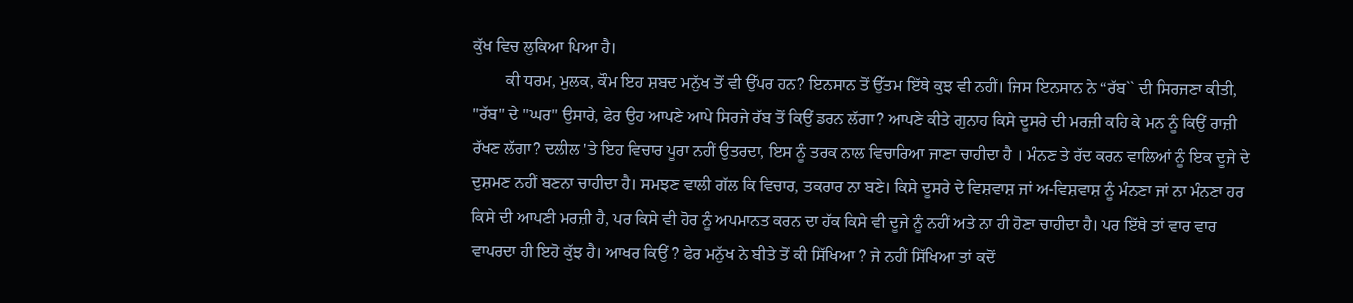ਕੁੱਖ ਵਿਚ ਲੁਕਿਆ ਪਿਆ ਹੈ।
        ਕੀ ਧਰਮ, ਮੁਲਕ, ਕੌਮ ਇਹ ਸ਼ਬਦ ਮਨੁੱਖ ਤੋਂ ਵੀ ਉੱਪਰ ਹਨ? ਇਨਸਾਨ ਤੋਂ ਉੱਤਮ ਇੱਥੇ ਕੁਝ ਵੀ ਨਹੀਂ। ਜਿਸ ਇਨਸਾਨ ਨੇ “ਰੱਬ`` ਦੀ ਸਿਰਜਣਾ ਕੀਤੀ, "ਰੱਬ" ਦੇ "ਘਰ" ਉਸਾਰੇ, ਫੇਰ ਉਹ ਆਪਣੇ ਆਪੇ ਸਿਰਜੇ ਰੱਬ ਤੋਂ ਕਿਉਂ ਡਰਨ ਲੱਗਾ? ਆਪਣੇ ਕੀਤੇ ਗੁਨਾਹ ਕਿਸੇ ਦੂਸਰੇ ਦੀ ਮਰਜ਼ੀ ਕਹਿ ਕੇ ਮਨ ਨੂੰ ਕਿਉਂ ਰਾਜ਼ੀ ਰੱਖਣ ਲੱਗਾ? ਦਲੀਲ 'ਤੇ ਇਹ ਵਿਚਾਰ ਪੂਰਾ ਨਹੀਂ ਉਤਰਦਾ, ਇਸ ਨੂੰ ਤਰਕ ਨਾਲ ਵਿਚਾਰਿਆ ਜਾਣਾ ਚਾਹੀਦਾ ਹੈ । ਮੰਨਣ ਤੇ ਰੱਦ ਕਰਨ ਵਾਲਿਆਂ ਨੂੰ ਇਕ ਦੂਜੇ ਦੇ ਦੁਸ਼ਮਣ ਨਹੀਂ ਬਣਨਾ ਚਾਹੀਦਾ ਹੈ। ਸਮਝਣ ਵਾਲੀ ਗੱਲ ਕਿ ਵਿਚਾਰ, ਤਕਰਾਰ ਨਾ ਬਣੇ। ਕਿਸੇ ਦੂਸਰੇ ਦੇ ਵਿਸ਼ਵਾਸ਼ ਜਾਂ ਅ-ਵਿਸ਼ਵਾਸ਼ ਨੂੰ ਮੰਨਣਾ ਜਾਂ ਨਾ ਮੰਨਣਾ ਹਰ ਕਿਸੇ ਦੀ ਆਪਣੀ ਮਰਜ਼ੀ ਹੈ, ਪਰ ਕਿਸੇ ਵੀ ਹੋਰ ਨੂੰ ਅਪਮਾਨਤ ਕਰਨ ਦਾ ਹੱਕ ਕਿਸੇ ਵੀ ਦੂਜੇ ਨੂੰ ਨਹੀਂ ਅਤੇ ਨਾ ਹੀ ਹੋਣਾ ਚਾਹੀਦਾ ਹੈ। ਪਰ ਇੱਥੇ ਤਾਂ ਵਾਰ ਵਾਰ ਵਾਪਰਦਾ ਹੀ ਇਹੋ ਕੁੱਝ ਹੈ। ਆਖਰ ਕਿਉਂ ? ਫੇਰ ਮਨੁੱਖ ਨੇ ਬੀਤੇ ਤੋਂ ਕੀ ਸਿੱਖਿਆ ? ਜੇ ਨਹੀਂ ਸਿੱਖਿਆ ਤਾਂ ਕਦੋਂ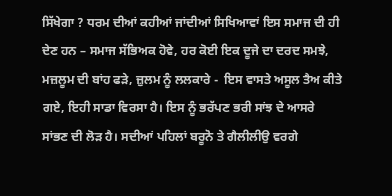ਸਿੱਖੇਗਾ ? ਧਰਮ ਦੀਆਂ ਕਹੀਆਂ ਜਾਂਦੀਆਂ ਸਿਖਿਆਵਾਂ ਇਸ ਸਮਾਜ ਦੀ ਹੀ ਦੇਣ ਹਨ – ਸਮਾਜ ਸੱਭਿਅਕ ਹੋਵੇ, ਹਰ ਕੋਈ ਇਕ ਦੂਜੇ ਦਾ ਦਰਦ ਸਮਝੇ, ਮਜ਼ਲੂਮ ਦੀ ਬਾਂਹ ਫੜੇ, ਜ਼ੁਲਮ ਨੂੰ ਲਲਕਾਰੇ -  ਇਸ ਵਾਸਤੇ ਅਸੂਲ ਤੈਅ ਕੀਤੇ ਗਏ, ਇਹੀ ਸਾਡਾ ਵਿਰਸਾ ਹੈ। ਇਸ ਨੂੰ ਭਰੱਪਣ ਭਰੀ ਸਾਂਝ ਦੇ ਆਸਰੇ ਸਾਂਭਣ ਦੀ ਲੋੜ ਹੈ। ਸਦੀਆਂ ਪਹਿਲਾਂ ਬਰੂਨੋ ਤੇ ਗੈਲੀਲੀਉ ਵਰਗੇ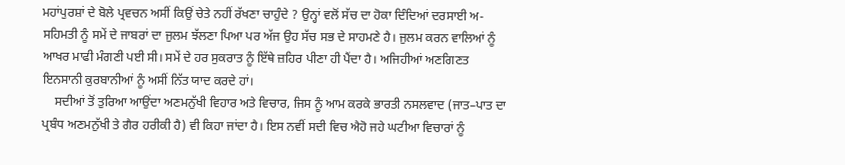ਮਹਾਂਪੁਰਸ਼ਾਂ ਦੇ ਬੋਲੇ ਪ੍ਰਵਚਨ ਅਸੀਂ ਕਿਉਂ ਚੇਤੇ ਨਹੀਂ ਰੱਖਣਾ ਚਾਹੁੰਦੇ ? ਉਨ੍ਹਾਂ ਵਲੋਂ ਸੱਚ ਦਾ ਹੋਕਾ ਦਿੰਦਿਆਂ ਦਰਸਾਈ ਅ-ਸਹਿਮਤੀ ਨੂੰ ਸਮੇਂ ਦੇ ਜਾਬਰਾਂ ਦਾ ਜੁਲਮ ਝੱਲਣਾ ਪਿਆ ਪਰ ਅੱਜ ਉਹ ਸੱਚ ਸਭ ਦੇ ਸਾਹਮਣੇ ਹੈ। ਜੁਲਮ ਕਰਨ ਵਾਲਿਆਂ ਨੂੰ ਆਖਰ ਮਾਫੀ ਮੰਗਣੀ ਪਈ ਸੀ। ਸਮੇਂ ਦੇ ਹਰ ਸੁਕਰਾਤ ਨੂੰ ਇੱਥੇ ਜ਼ਹਿਰ ਪੀਣਾ ਹੀ ਪੈਂਦਾ ਹੈ। ਅਜਿਹੀਆਂ ਅਣਗਿਣਤ ਇਨਸਾਨੀ ਕੁਰਬਾਨੀਆਂ ਨੂੰ ਅਸੀਂ ਨਿੱਤ ਯਾਦ ਕਰਦੇ ਹਾਂ।
    ਸਦੀਆਂ ਤੋਂ ਤੁਰਿਆ ਆਉਂਦਾ ਅਣਮਨੁੱਖੀ ਵਿਹਾਰ ਅਤੇ ਵਿਚਾਰ, ਜਿਸ ਨੂੰ ਆਮ ਕਰਕੇ ਭਾਰਤੀ ਨਸਲਵਾਦ (ਜਾਤ–ਪਾਤ ਦਾ ਪ੍ਰਬੰਧ ਅਣਮਨੁੱਖੀ ਤੇ ਗੈਰ ਹਰੀਕੀ ਹੈ) ਵੀ ਕਿਹਾ ਜਾਂਦਾ ਹੈ। ਇਸ ਨਵੀਂ ਸਦੀ ਵਿਚ ਐਹੋ ਜਹੇ ਘਟੀਆ ਵਿਚਾਰਾਂ ਨੂੰ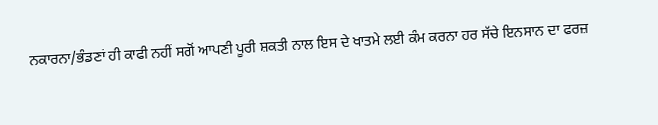ਨਕਾਰਨਾ/ਭੰਡਣਾਂ ਹੀ ਕਾਫੀ ਨਹੀਂ ਸਗੋਂ ਆਪਣੀ ਪੂਰੀ ਸ਼ਕਤੀ ਨਾਲ ਇਸ ਦੇ ਖਾਤਮੇ ਲਈ ਕੰਮ ਕਰਨਾ ਹਰ ਸੱਚੇ ਇਨਸਾਨ ਦਾ ਫਰਜ਼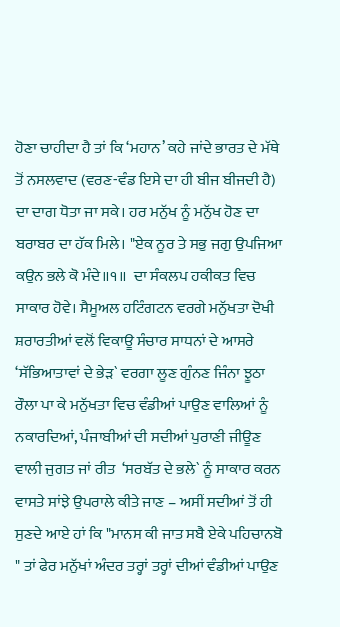ਹੋਣਾ ਚਾਹੀਦਾ ਹੈ ਤਾਂ ਕਿ ‘ਮਹਾਨ’ ਕਹੇ ਜਾਂਦੇ ਭਾਰਤ ਦੇ ਮੱਥੇ ਤੋਂ ਨਸਲਵਾਦ (ਵਰਣ-ਵੰਡ ਇਸੇ ਦਾ ਹੀ ਬੀਜ ਬੀਜਦੀ ਹੈ) ਦਾ ਦਾਗ ਧੋਤਾ ਜਾ ਸਕੇ। ਹਰ ਮਨੁੱਖ ਨੂੰ ਮਨੁੱਖ ਹੋਣ ਦਾ ਬਰਾਬਰ ਦਾ ਹੱਕ ਮਿਲੇ। "ਏਕ ਨੂਰ ਤੇ ਸਭੁ ਜਗੁ ਉਪਜਿਆ ਕਉਨ ਭਲੇ ਕੋ ਮੰਦੇ॥੧॥  ਦਾ ਸੰਕਲਪ ਹਕੀਕਤ ਵਿਚ ਸਾਕਾਰ ਹੋਵੇ। ਸੈਮੂਅਲ ਹਟਿੰਗਟਨ ਵਰਗੇ ਮਨੁੱਖਤਾ ਦੋਖੀ ਸ਼ਰਾਰਤੀਆਂ ਵਲੋਂ ਵਿਕਾਊ ਸੰਚਾਰ ਸਾਧਨਾਂ ਦੇ ਆਸਰੇ ‘ਸੱਭਿਆਤਾਵਾਂ ਦੇ ਭੇੜ` ਵਰਗਾ ਲੂਣ ਗੁੰਨਣ ਜਿੰਨਾ ਝੂਠਾ ਰੌਲਾ ਪਾ ਕੇ ਮਨੁੱਖਤਾ ਵਿਚ ਵੰਡੀਆਂ ਪਾਉਣ ਵਾਲਿਆਂ ਨੂੰ ਨਕਾਰਦਿਆਂ, ਪੰਜਾਬੀਆਂ ਦੀ ਸਦੀਆਂ ਪੁਰਾਣੀ ਜੀਊਣ ਵਾਲੀ ਜੁਗਤ ਜਾਂ ਰੀਤ  ‘ਸਰਬੱਤ ਦੇ ਭਲੇ` ਨੂੰ ਸਾਕਾਰ ਕਰਨ ਵਾਸਤੇ ਸਾਂਝੇ ਉਪਰਾਲੇ ਕੀਤੇ ਜਾਣ – ਅਸੀਂ ਸਦੀਆਂ ਤੋਂ ਹੀ ਸੁਣਦੇ ਆਏ ਹਾਂ ਕਿ "ਮਾਨਸ ਕੀ ਜਾਤ ਸਬੈ ਏਕੇ ਪਹਿਚਾਨਬੋ " ਤਾਂ ਫੇਰ ਮਨੁੱਖਾਂ ਅੰਦਰ ਤਰ੍ਹਾਂ ਤਰ੍ਹਾਂ ਦੀਆਂ ਵੰਡੀਆਂ ਪਾਉਣ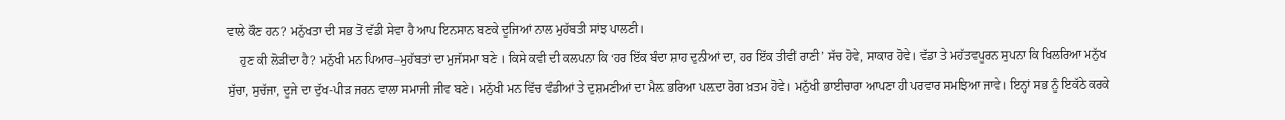ਵਾਲੇ ਕੌਣ ਹਨ? ਮਨੁੱਖਤਾ ਦੀ ਸਭ ਤੋਂ ਵੱਡੀ ਸੇਵਾ ਹੈ ਆਪ ਇਨਸਾਨ ਬਣਕੇ ਦੂਜਿਆਂ ਨਾਲ ਮੁਹੱਬਤੀ ਸਾਂਝ ਪਾਲਣੀ।
    ਹੁਣ ਕੀ ਲੋੜੀਂਦਾ ਹੈ? ਮਨੁੱਖੀ ਮਨ ਪਿਆਰ–ਮੁਹੱਬਤਾਂ ਦਾ ਮੁਜੱਸਮਾ ਬਣੇ । ਕਿਸੇ ਕਵੀ ਦੀ ਕਲਪਨਾ ਕਿ ‘ਹਰ ਇੱਕ ਬੰਦਾ ਸ਼ਾਹ ਦੁਨੀਆਂ ਦਾ, ਹਰ ਇੱਕ ਤੀਵੀਂ ਰਾਣੀ’ ਸੱਚ ਹੋਵੇ, ਸਾਕਾਰ ਹੋਵੇ। ਵੱਡਾ ਤੇ ਮਹੱਤਵਪੂਰਨ ਸੁਪਨਾ ਕਿ ਖਿਲਰਿਆ ਮਨੁੱਖ ਸੁੱਚਾ, ਸੁਚੱਜਾ, ਦੂਜੇ ਦਾ ਦੁੱਖ-ਪੀੜ ਜਰਨ ਵਾਲਾ ਸਮਾਜੀ ਜੀਵ ਬਣੇ। ਮਨੁੱਖੀ ਮਨ ਵਿੱਚ ਵੰਡੀਆਂ ਤੇ ਦੁਸ਼ਮਣੀਆਂ ਦਾ ਮੈਲ਼ ਭਰਿਆ ਪਲ਼ਦਾ ਰੋਗ ਖ਼ਤਮ ਹੋਵੇ। ਮਨੁੱਖੀ ਭਾਈਚਾਰਾ ਆਪਣਾ ਹੀ ਪਰਵਾਰ ਸਮਝਿਆ ਜਾਵੇ। ਇਨ੍ਹਾਂ ਸਭ ਨੂੰ ਇਕੱਠੇ ਕਰਕੇ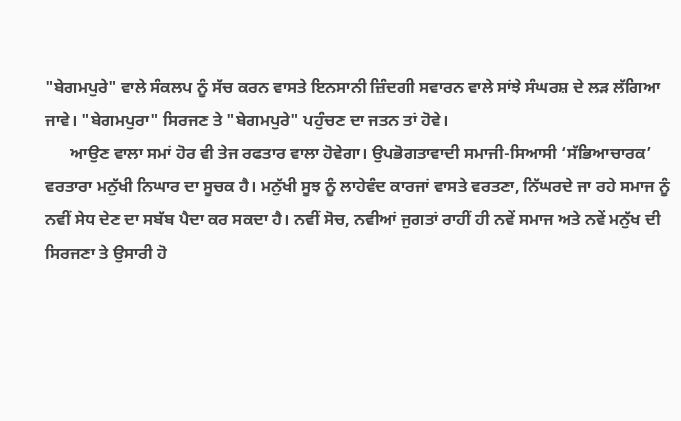"ਬੇਗਮਪੁਰੇ" ਵਾਲੇ ਸੰਕਲਪ ਨੂੰ ਸੱਚ ਕਰਨ ਵਾਸਤੇ ਇਨਸਾਨੀ ਜ਼ਿੰਦਗੀ ਸਵਾਰਨ ਵਾਲੇ ਸਾਂਝੇ ਸੰਘਰਸ਼ ਦੇ ਲੜ ਲੱਗਿਆ ਜਾਵੇ। "ਬੇਗਮਪੁਰਾ" ਸਿਰਜਣ ਤੇ "ਬੇਗਮਪੁਰੇ" ਪਹੁੰਚਣ ਦਾ ਜਤਨ ਤਾਂ ਹੋਵੇ।
      ਆਉਣ ਵਾਲਾ ਸਮਾਂ ਹੋਰ ਵੀ ਤੇਜ ਰਫਤਾਰ ਵਾਲਾ ਹੋਵੇਗਾ। ਉਪਭੋਗਤਾਵਾਦੀ ਸਮਾਜੀ-ਸਿਆਸੀ ‘ਸੱਭਿਆਚਾਰਕ’ ਵਰਤਾਰਾ ਮਨੁੱਖੀ ਨਿਘਾਰ ਦਾ ਸੂਚਕ ਹੈ। ਮਨੁੱਖੀ ਸੂਝ ਨੂੰ ਲਾਹੇਵੰਦ ਕਾਰਜਾਂ ਵਾਸਤੇ ਵਰਤਣਾ, ਨਿੱਘਰਦੇ ਜਾ ਰਹੇ ਸਮਾਜ ਨੂੰ ਨਵੀਂ ਸੇਧ ਦੇਣ ਦਾ ਸਬੱਬ ਪੈਦਾ ਕਰ ਸਕਦਾ ਹੈ। ਨਵੀਂ ਸੋਚ, ਨਵੀਆਂ ਜੁਗਤਾਂ ਰਾਹੀਂ ਹੀ ਨਵੇਂ ਸਮਾਜ ਅਤੇ ਨਵੇਂ ਮਨੁੱਖ ਦੀ ਸਿਰਜਣਾ ਤੇ ਉਸਾਰੀ ਹੋ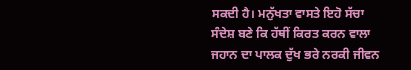ਸਕਦੀ ਹੈ। ਮਨੁੱਖਤਾ ਵਾਸਤੇ ਇਹੋ ਸੱਚਾ ਸੰਦੇਸ਼ ਬਣੇ ਕਿ ਹੱਥੀਂ ਕਿਰਤ ਕਰਨ ਵਾਲਾ ਜਹਾਨ ਦਾ ਪਾਲਕ ਦੁੱਖ ਭਰੇ ਨਰਕੀ ਜੀਵਨ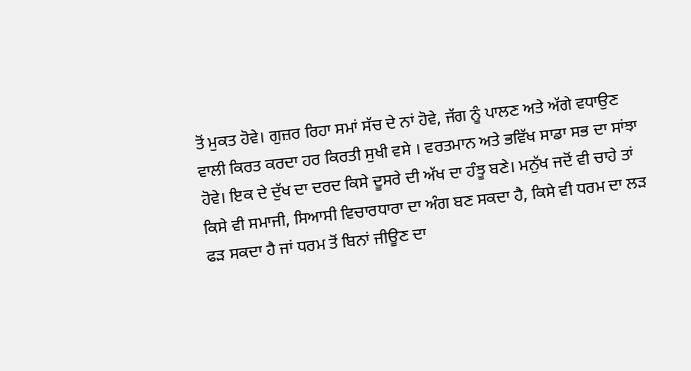ਤੋਂ ਮੁਕਤ ਹੋਵੇ। ਗੁਜ਼ਰ ਰਿਹਾ ਸਮਾਂ ਸੱਚ ਦੇ ਨਾਂ ਹੋਵੇ, ਜੱਗ ਨੂੰ ਪਾਲਣ ਅਤੇ ਅੱਗੇ ਵਧਾਉਣ ਵਾਲੀ ਕਿਰਤ ਕਰਦਾ ਹਰ ਕਿਰਤੀ ਸੁਖੀ ਵਸੇ । ਵਰਤਮਾਨ ਅਤੇ ਭਵਿੱਖ ਸਾਡਾ ਸਭ ਦਾ ਸਾਂਝਾ ਹੋਵੇ। ਇਕ ਦੇ ਦੁੱਖ ਦਾ ਦਰਦ ਕਿਸੇ ਦੂਸਰੇ ਦੀ ਅੱਖ ਦਾ ਹੰਝੂ ਬਣੇ। ਮਨੁੱਖ ਜਦੋਂ ਵੀ ਚਾਹੇ ਤਾਂ ਕਿਸੇ ਵੀ ਸਮਾਜੀ, ਸਿਆਸੀ ਵਿਚਾਰਧਾਰਾ ਦਾ ਅੰਗ ਬਣ ਸਕਦਾ ਹੈ, ਕਿਸੇ ਵੀ ਧਰਮ ਦਾ ਲੜ ਫੜ ਸਕਦਾ ਹੈ ਜਾਂ ਧਰਮ ਤੋਂ ਬਿਨਾਂ ਜੀਊਣ ਦਾ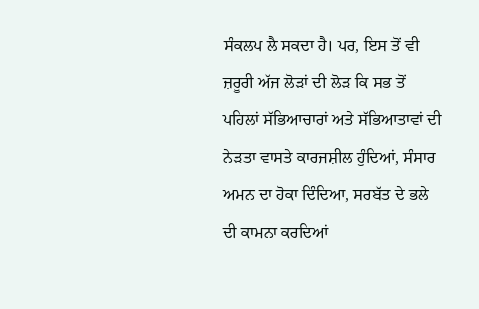ਸੰਕਲਪ ਲੈ ਸਕਦਾ ਹੈ। ਪਰ, ਇਸ ਤੋਂ ਵੀ ਜ਼ਰੂਰੀ ਅੱਜ ਲੋੜਾਂ ਦੀ ਲੋੜ ਕਿ ਸਭ ਤੋਂ ਪਹਿਲਾਂ ਸੱਭਿਆਚਾਰਾਂ ਅਤੇ ਸੱਭਿਆਤਾਵਾਂ ਦੀ ਨੇੜਤਾ ਵਾਸਤੇ ਕਾਰਜਸ਼ੀਲ ਹੁੰਦਿਆਂ, ਸੰਸਾਰ ਅਮਨ ਦਾ ਹੋਕਾ ਦਿੰਦਿਆ, ਸਰਬੱਤ ਦੇ ਭਲੇ ਦੀ ਕਾਮਨਾ ਕਰਦਿਆਂ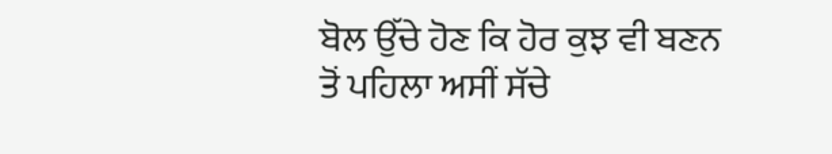ਬੋਲ ਉੱਚੇ ਹੋਣ ਕਿ ਹੋਰ ਕੁਝ ਵੀ ਬਣਨ ਤੋਂ ਪਹਿਲਾ ਅਸੀਂ ਸੱਚੇ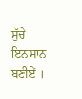ਸੁੱਚੇ ਇਨਸਾਨ ਬਣੀਏਂ ।